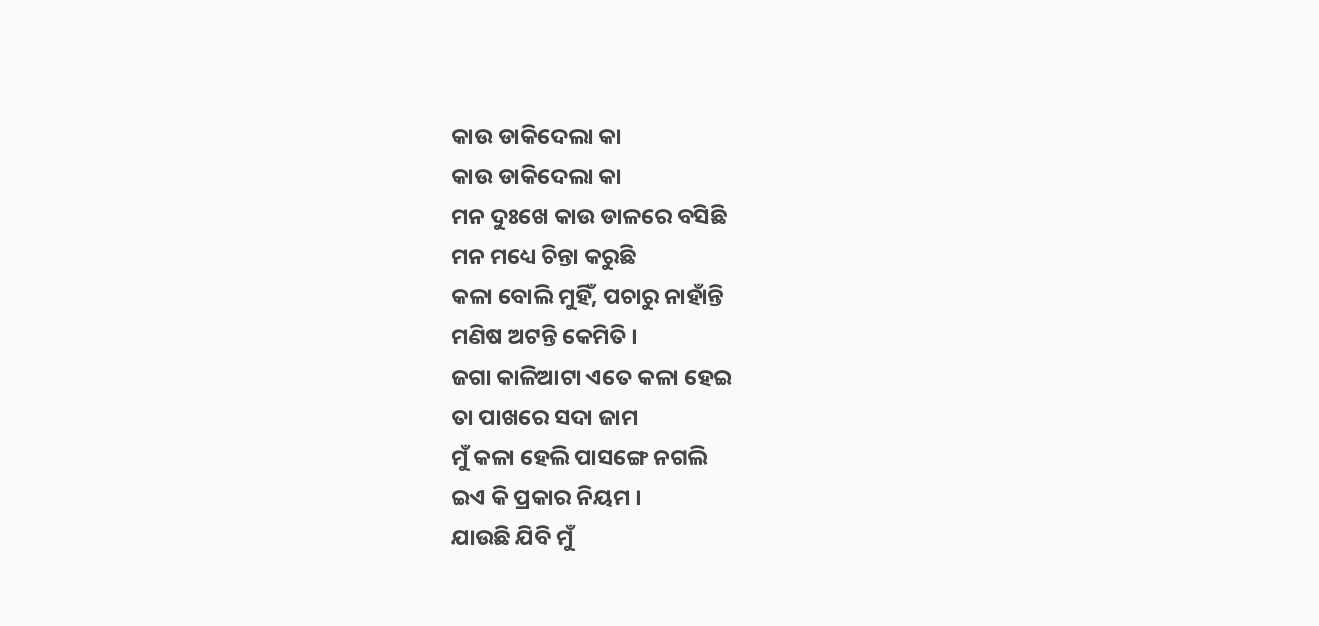କାଉ ଡାକିଦେଲା କା
କାଉ ଡାକିଦେଲା କା
ମନ ଦୁଃଖେ କାଉ ଡାଳରେ ବସିଛି
ମନ ମଧ୍ୟେ ଚିନ୍ତା କରୁଛି
କଳା ବୋଲି ମୁହିଁ, ପଚାରୁ ନାହାଁନ୍ତି
ମଣିଷ ଅଟନ୍ତି କେମିତି ।
ଜଗା କାଳିଆଟା ଏତେ କଳା ହେଇ
ତା ପାଖରେ ସଦା ଜାମ
ମୁଁ କଳା ହେଲି ପାସଙ୍ଗେ ନଗଲି
ଇଏ କି ପ୍ରକାର ନିୟମ ।
ଯାଉଛି ଯିବି ମୁଁ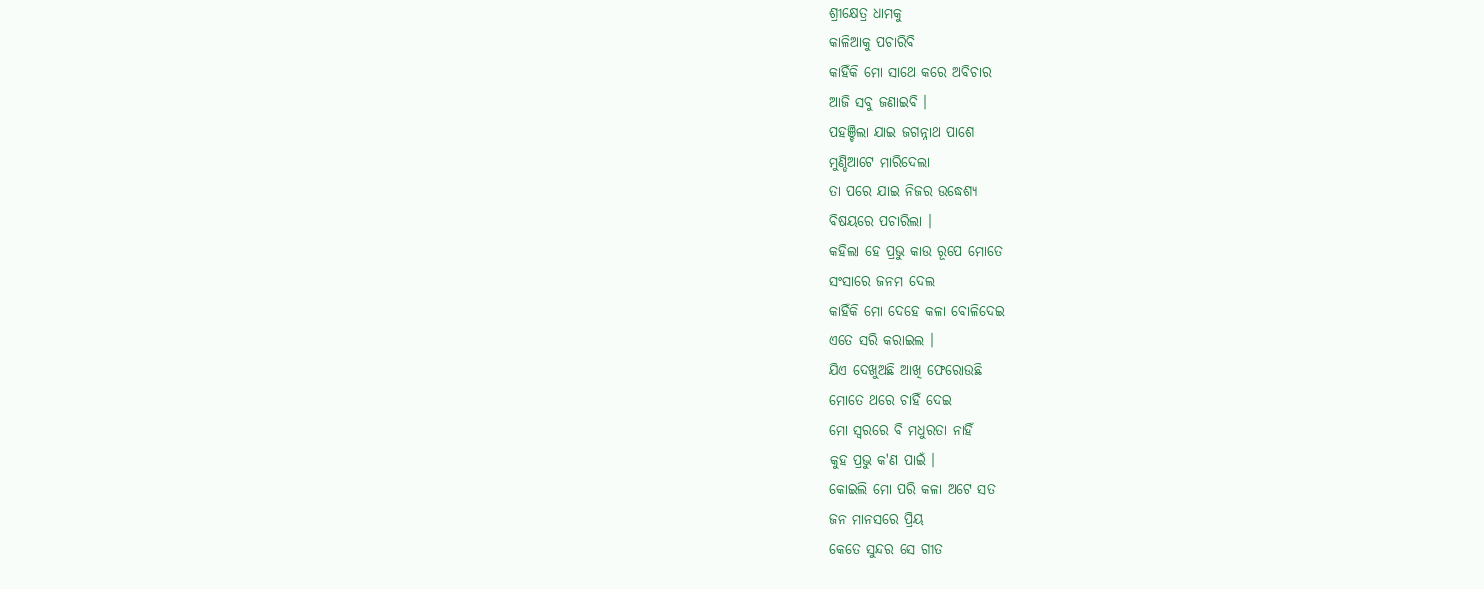ଶ୍ରୀକ୍ଷେତ୍ର ଧାମକୁ
କାଳିଆକୁ ପଚାରିବି
କାହିଁକି ମୋ ସାଥେ କରେ ଅବିଚାର
ଆଜି ସବୁ ଜଣାଇବି ।
ପହଞ୍ଚିଲା ଯାଇ ଜଗନ୍ନାଥ ପାଶେ
ମୁଣ୍ଡିଆଟେ ମାରିଦେଲା
ତା ପରେ ଯାଇ ନିଜର ଉଦ୍ଧେଶ୍ୟ
ବିଷୟରେ ପଚାରିଲା ।
କହିଲା ହେ ପ୍ରଭୁ କାଉ ରୂପେ ମୋତେ
ସଂସାରେ ଜନମ ଦେଲ
କାହିଁକି ମୋ ଦେହେ କଳା ବୋଳିଦେଇ
ଏତେ ସରି କରାଇଲ ।
ଯିଏ ଦେଖୁଅଛି ଆଖି ଫେରୋଉଛି
ମୋତେ ଥରେ ଚାହିଁ ଦେଇ
ମୋ ସ୍ଵରରେ ବି ମଧୁରତା ନାହିଁ
କୁହ ପ୍ରଭୁ କ'ଣ ପାଇଁ ।
କୋଇଲି ମୋ ପରି କଳା ଅଟେ ସତ
ଜନ ମାନସରେ ପ୍ରିୟ
କେତେ ସୁନ୍ଦର ସେ ଗୀତ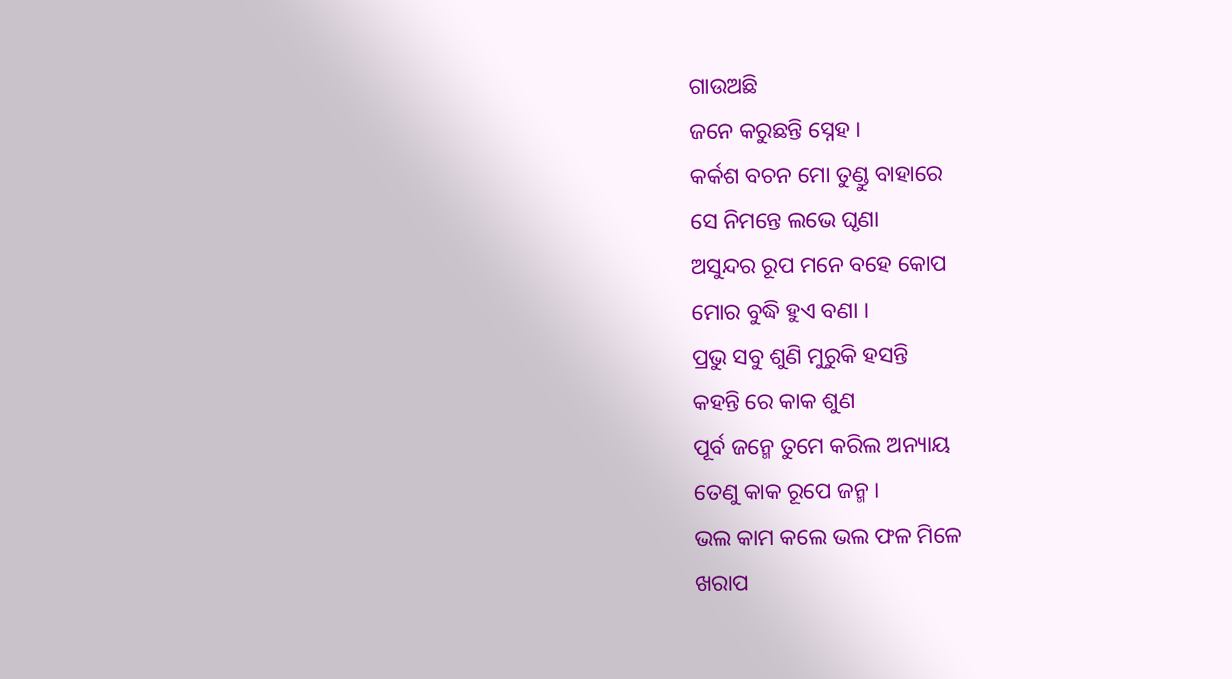ଗାଉଅଛି
ଜନେ କରୁଛନ୍ତି ସ୍ନେହ ।
କର୍କଶ ବଚନ ମୋ ତୁଣ୍ଡୁ ବାହାରେ
ସେ ନିମନ୍ତେ ଲଭେ ଘୃଣା
ଅସୁନ୍ଦର ରୂପ ମନେ ବହେ କୋପ
ମୋର ବୁଦ୍ଧି ହୁଏ ବଣା ।
ପ୍ରଭୁ ସବୁ ଶୁଣି ମୁରୁକି ହସନ୍ତି
କହନ୍ତି ରେ କାକ ଶୁଣ
ପୂର୍ବ ଜନ୍ମେ ତୁମେ କରିଲ ଅନ୍ୟାୟ
ତେଣୁ କାକ ରୂପେ ଜନ୍ମ ।
ଭଲ କାମ କଲେ ଭଲ ଫଳ ମିଳେ
ଖରାପ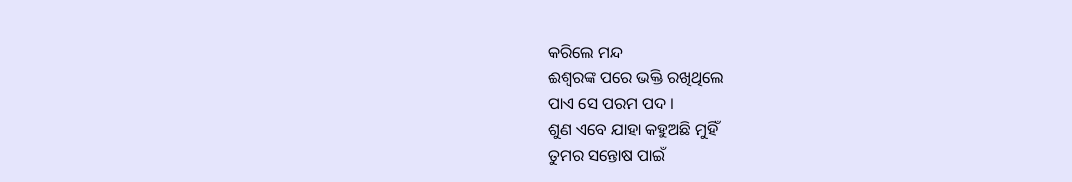କରିଲେ ମନ୍ଦ
ଈଶ୍ବରଙ୍କ ପରେ ଭକ୍ତି ରଖିଥିଲେ
ପାଏ ସେ ପରମ ପଦ ।
ଶୁଣ ଏବେ ଯାହା କହୁଅଛି ମୁହିଁ
ତୁମର ସନ୍ତୋଷ ପାଇଁ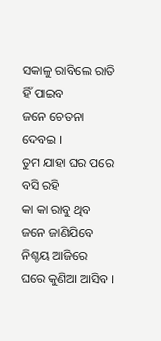ସକାଳୁ ରାବିଲେ ରାତି ହିଁ ପାଇବ
ଜନେ ଚେତନା ଦେବଇ ।
ତୁମ ଯାହା ଘର ପରେ ବସି ରହି
କା କା ରାବୁ ଥିବ
ଜନେ ଜାଣିଯିବେ ନିଶ୍ଚୟ ଆଜିରେ
ଘରେ କୁଣିଆ ଆସିବ ।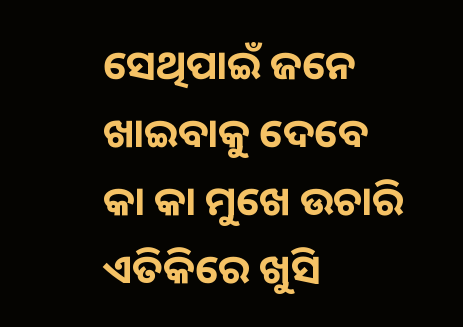ସେଥିପାଇଁ ଜନେ ଖାଇବାକୁ ଦେବେ
କା କା ମୁଖେ ଉଚାରି
ଏତିକିରେ ଖୁସି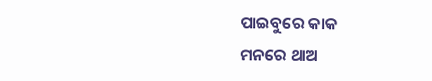ପାଇବୁରେ କାକ
ମନରେ ଥାଅ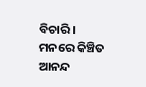ବିଚାରି ।
ମନରେ କିଞ୍ଚିତ ଆନନ୍ଦ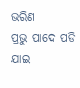ଭରିଣ
ପ୍ରଭୁ ପାଦେ ପଡି ଯାଇ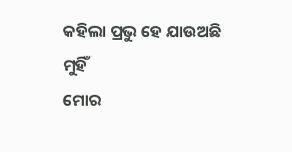କହିଲା ପ୍ରଭୁ ହେ ଯାଉଅଛି ମୁହିଁ
ମୋର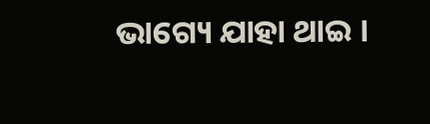ଭାଗ୍ୟେ ଯାହା ଥାଇ ।